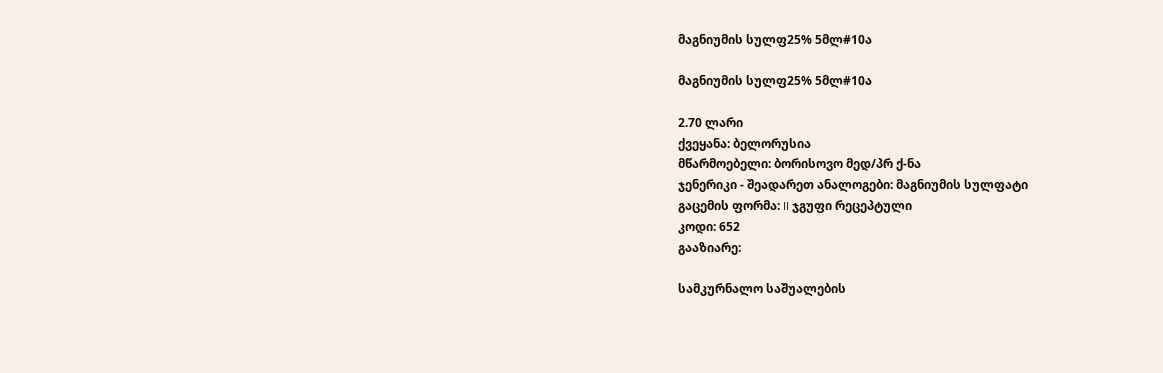მაგნიუმის სულფ25% 5მლ#10ა

მაგნიუმის სულფ25% 5მლ#10ა

2.70 ლარი
ქვეყანა: ბელორუსია
მწარმოებელი: ბორისოვო მედ/პრ ქ-ნა
ჯენერიკი - შეადარეთ ანალოგები: მაგნიუმის სულფატი
გაცემის ფორმა: II ჯგუფი რეცეპტული
კოდი: 652
გააზიარე:

სამკურნალო საშუალების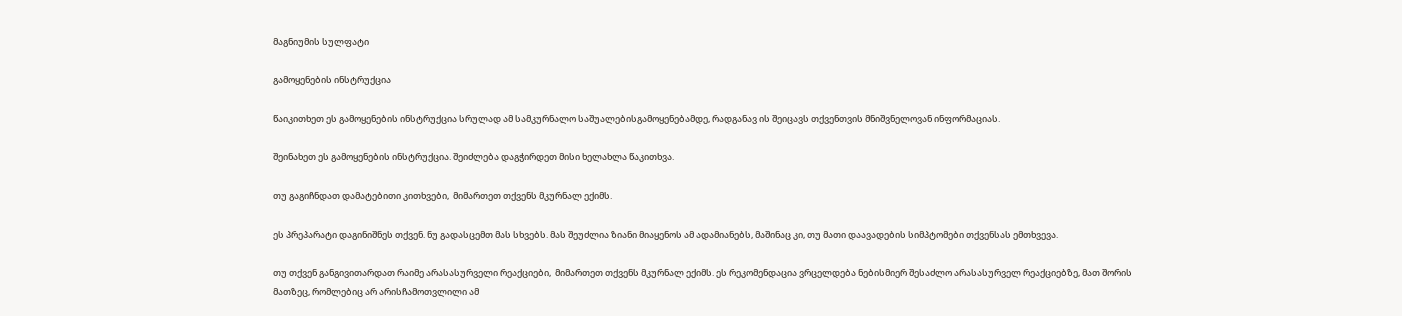მაგნიუმის სულფატი

გამოყენების ინსტრუქცია

წაიკითხეთ ეს გამოყენების ინსტრუქცია სრულად ამ სამკურნალო საშუალებისგამოყენებამდე, რადგანავ ის შეიცავს თქვენთვის მნიშვნელოვან ინფორმაციას.

შეინახეთ ეს გამოყენების ინსტრუქცია. შეიძლება დაგჭირდეთ მისი ხელახლა წაკითხვა.

თუ გაგიჩნდათ დამატებითი კითხვები,  მიმართეთ თქვენს მკურნალ ექიმს.

ეს პრეპარატი დაგინიშნეს თქვენ. ნუ გადასცემთ მას სხვებს. მას შეუძლია ზიანი მიაყენოს ამ ადამიანებს, მაშინაც კი, თუ მათი დაავადების სიმპტომები თქვენსას ემთხვევა.

თუ თქვენ განგივითარდათ რაიმე არასასურველი რეაქციები,  მიმართეთ თქვენს მკურნალ ექიმს. ეს რეკომენდაცია ვრცელდება ნებისმიერ შესაძლო არასასურველ რეაქციებზე, მათ შორის მათზეც, რომლებიც არ არისჩამოთვლილი ამ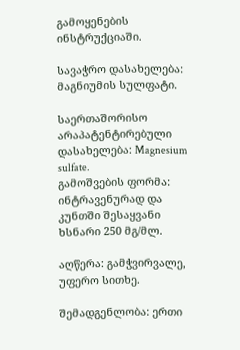გამოყენების ინსტრუქციაში.

სავაჭრო დასახელება: მაგნიუმის სულფატი.

საერთაშორისო არაპატენტირებული დასახელება: Magnesium sulfate.
გამოშვების ფორმა: ინტრავენურად და კუნთში შესაყვანი  ხსნარი 250 მგ/მლ.

აღწერა: გამჭვირვალე, უფერო სითხე.

შემადგენლობა: ერთი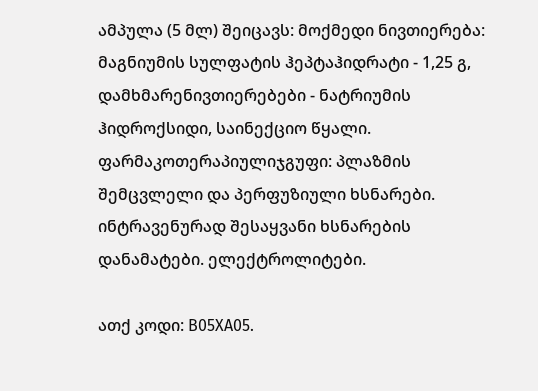ამპულა (5 მლ) შეიცავს: მოქმედი ნივთიერება: მაგნიუმის სულფატის ჰეპტაჰიდრატი - 1,25 გ, დამხმარენივთიერებები - ნატრიუმის ჰიდროქსიდი, საინექციო წყალი. ფარმაკოთერაპიულიჯგუფი: პლაზმის შემცვლელი და პერფუზიული ხსნარები. ინტრავენურად შესაყვანი ხსნარების დანამატები. ელექტროლიტები.

ათქ კოდი: В05ХА05.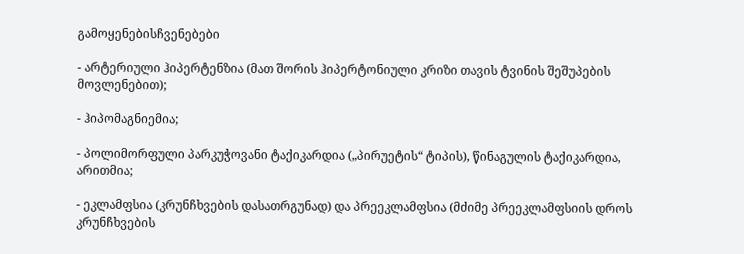გამოყენებისჩვენებები

- არტერიული ჰიპერტენზია (მათ შორის ჰიპერტონიული კრიზი თავის ტვინის შეშუპების მოვლენებით);

- ჰიპომაგნიემია;

- პოლიმორფული პარკუჭოვანი ტაქიკარდია („პირუეტის“ ტიპის), წინაგულის ტაქიკარდია, არითმია;

- ეკლამფსია (კრუნჩხვების დასათრგუნად) და პრეეკლამფსია (მძიმე პრეეკლამფსიის დროს კრუნჩხვების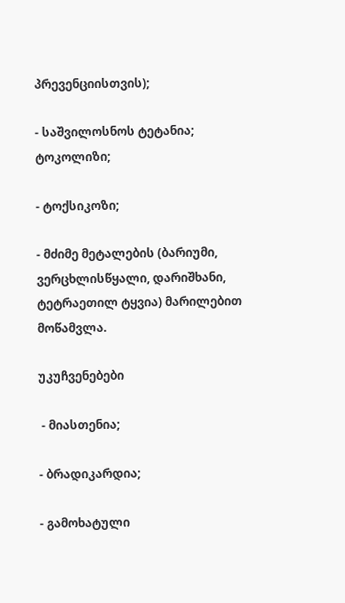პრევენციისთვის);

- საშვილოსნოს ტეტანია; ტოკოლიზი;

- ტოქსიკოზი;

- მძიმე მეტალების (ბარიუმი, ვერცხლისწყალი, დარიშხანი, ტეტრაეთილ ტყვია) მარილებით მოწამვლა.

უკუჩვენებები

 - მიასთენია;

- ბრადიკარდია;

- გამოხატული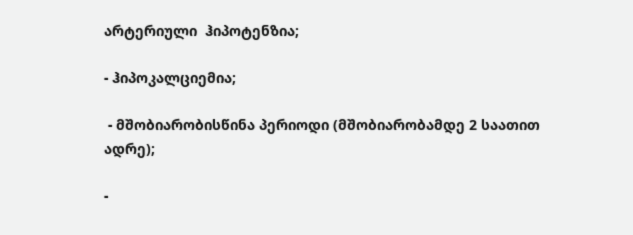არტერიული  ჰიპოტენზია;

- ჰიპოკალციემია;

 - მშობიარობისწინა პერიოდი (მშობიარობამდე 2 საათით ადრე);

-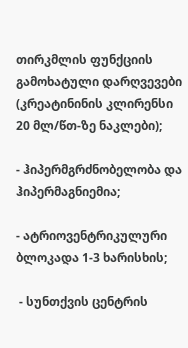თირკმლის ფუნქციის გამოხატული დარღვევები (კრეატინინის კლირენსი 20 მლ/წთ-ზე ნაკლები);

- ჰიპერმგრძნობელობა და ჰიპერმაგნიემია;

- ატრიოვენტრიკულური ბლოკადა 1-3 ხარისხის;

 - სუნთქვის ცენტრის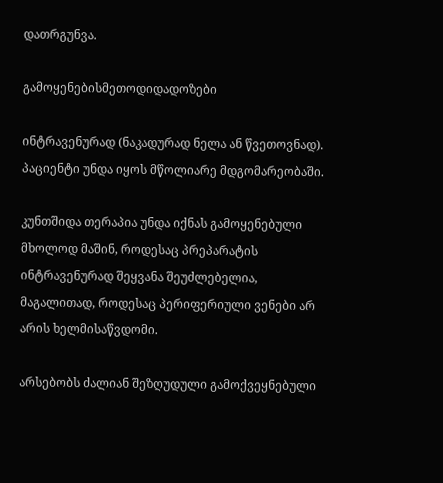დათრგუნვა.

გამოყენებისმეთოდიდადოზები

ინტრავენურად (ნაკადურად ნელა ან წვეთოვნად). პაციენტი უნდა იყოს მწოლიარე მდგომარეობაში.

კუნთშიდა თერაპია უნდა იქნას გამოყენებული მხოლოდ მაშინ, როდესაც პრეპარატის ინტრავენურად შეყვანა შეუძლებელია, მაგალითად, როდესაც პერიფერიული ვენები არ არის ხელმისაწვდომი.

არსებობს ძალიან შეზღუდული გამოქვეყნებული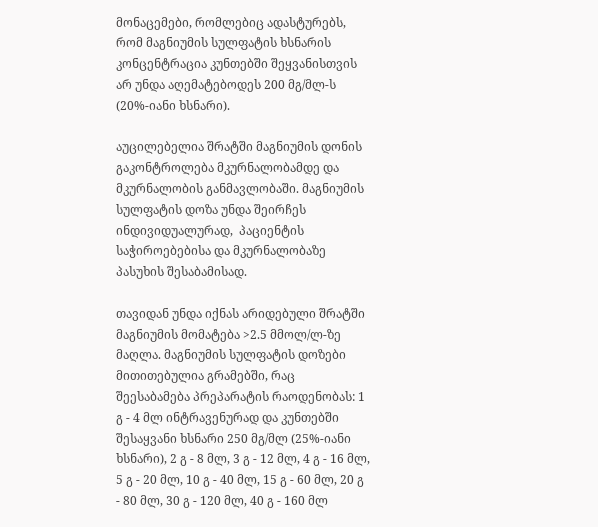მონაცემები, რომლებიც ადასტურებს,  რომ მაგნიუმის სულფატის ხსნარის კონცენტრაცია კუნთებში შეყვანისთვის არ უნდა აღემატებოდეს 200 მგ/მლ-ს (20%-იანი ხსნარი).

აუცილებელია შრატში მაგნიუმის დონის გაკონტროლება მკურნალობამდე და მკურნალობის განმავლობაში. მაგნიუმის სულფატის დოზა უნდა შეირჩეს  ინდივიდუალურად,  პაციენტის საჭიროებებისა და მკურნალობაზე პასუხის შესაბამისად.

თავიდან უნდა იქნას არიდებული შრატში  მაგნიუმის მომატება >2.5 მმოლ/ლ-ზე მაღლა. მაგნიუმის სულფატის დოზები მითითებულია გრამებში, რაც შეესაბამება პრეპარატის რაოდენობას: 1 გ - 4 მლ ინტრავენურად და კუნთებში შესაყვანი ხსნარი 250 მგ/მლ (25%-იანი ხსნარი), 2 გ - 8 მლ, 3 გ - 12 მლ, 4 გ - 16 მლ, 5 გ - 20 მლ, 10 გ - 40 მლ, 15 გ - 60 მლ, 20 გ - 80 მლ, 30 გ - 120 მლ, 40 გ - 160 მლ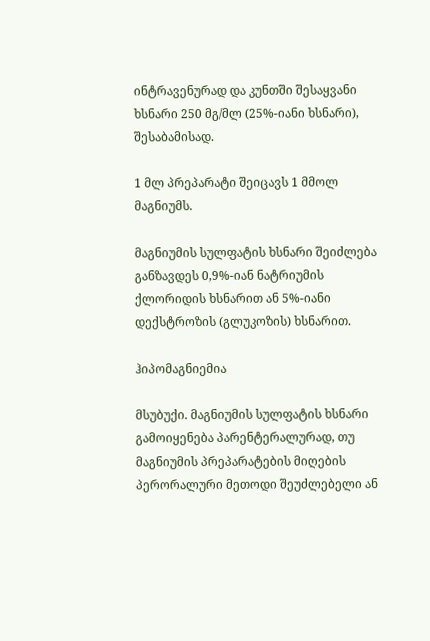ინტრავენურად და კუნთში შესაყვანი ხსნარი 250 მგ/მლ (25%-იანი ხსნარი), შესაბამისად.

1 მლ პრეპარატი შეიცავს 1 მმოლ მაგნიუმს.

მაგნიუმის სულფატის ხსნარი შეიძლება განზავდეს 0,9%-იან ნატრიუმის ქლორიდის ხსნარით ან 5%-იანი დექსტროზის (გლუკოზის) ხსნარით.

ჰიპომაგნიემია

მსუბუქი. მაგნიუმის სულფატის ხსნარი გამოიყენება პარენტერალურად, თუ  მაგნიუმის პრეპარატების მიღების პერორალური მეთოდი შეუძლებელი ან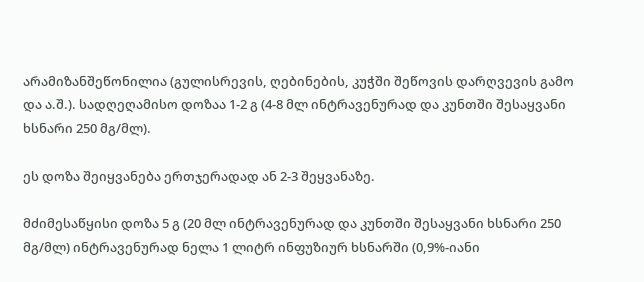არამიზანშეწონილია (გულისრევის, ღებინების, კუჭში შეწოვის დარღვევის გამო და ა.შ.). სადღეღამისო დოზაა 1-2 გ (4-8 მლ ინტრავენურად და კუნთში შესაყვანი ხსნარი 250 მგ/მლ).

ეს დოზა შეიყვანება ერთჯერადად ან 2-3 შეყვანაზე.

მძიმესაწყისი დოზა 5 გ (20 მლ ინტრავენურად და კუნთში შესაყვანი ხსნარი 250 მგ/მლ) ინტრავენურად ნელა 1 ლიტრ ინფუზიურ ხსნარში (0,9%-იანი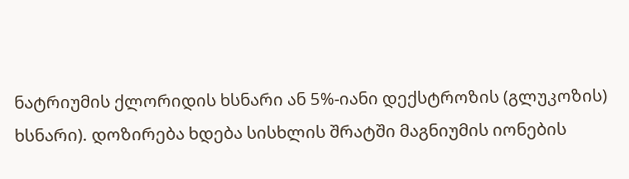ნატრიუმის ქლორიდის ხსნარი ან 5%-იანი დექსტროზის (გლუკოზის) ხსნარი). დოზირება ხდება სისხლის შრატში მაგნიუმის იონების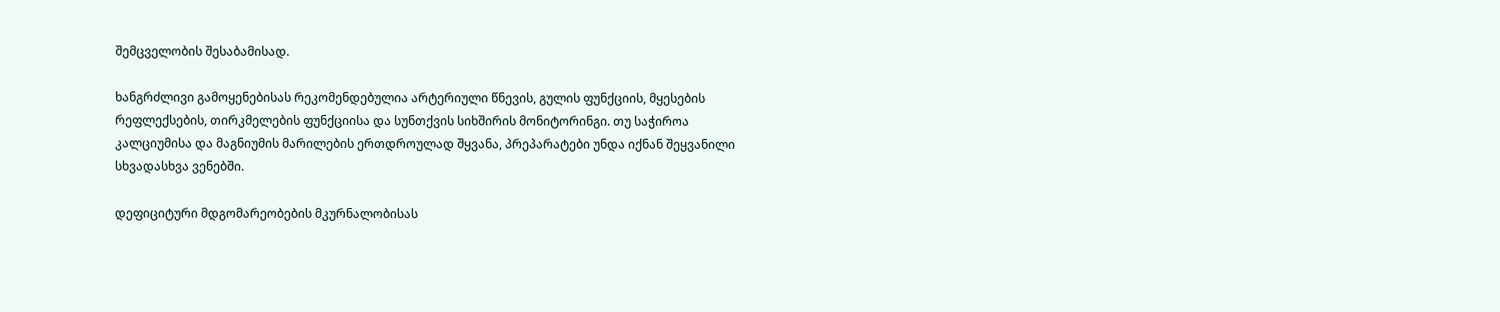შემცველობის შესაბამისად.

ხანგრძლივი გამოყენებისას რეკომენდებულია არტერიული წნევის, გულის ფუნქციის, მყესების რეფლექსების, თირკმელების ფუნქციისა და სუნთქვის სიხშირის მონიტორინგი. თუ საჭიროა კალციუმისა და მაგნიუმის მარილების ერთდროულად შყვანა, პრეპარატები უნდა იქნან შეყვანილი სხვადასხვა ვენებში.

დეფიციტური მდგომარეობების მკურნალობისას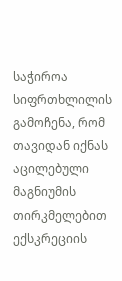საჭიროა სიფრთხლილის გამოჩენა, რომ თავიდან იქნას აცილებული მაგნიუმის თირკმელებით ექსკრეციის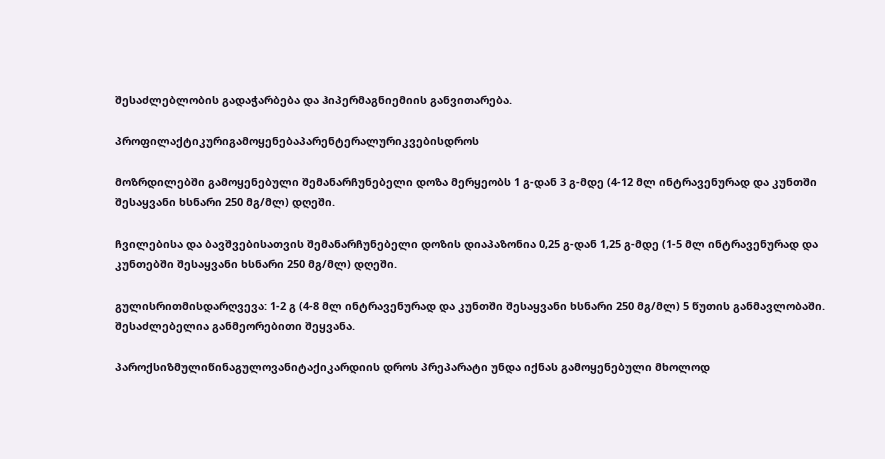შესაძლებლობის გადაჭარბება და ჰიპერმაგნიემიის განვითარება.

პროფილაქტიკურიგამოყენებაპარენტერალურიკვებისდროს

მოზრდილებში გამოყენებული შემანარჩუნებელი დოზა მერყეობს 1 გ-დან 3 გ-მდე (4-12 მლ ინტრავენურად და კუნთში შესაყვანი ხსნარი 250 მგ/მლ) დღეში.

ჩვილებისა და ბავშვებისათვის შემანარჩუნებელი დოზის დიაპაზონია 0,25 გ-დან 1,25 გ-მდე (1-5 მლ ინტრავენურად და კუნთებში შესაყვანი ხსნარი 250 მგ/მლ) დღეში.

გულისრითმისდარღვევა: 1-2 გ (4-8 მლ ინტრავენურად და კუნთში შესაყვანი ხსნარი 250 მგ/მლ) 5 წუთის განმავლობაში. შესაძლებელია განმეორებითი შეყვანა.

პაროქსიზმულიწინაგულოვანიტაქიკარდიის დროს პრეპარატი უნდა იქნას გამოყენებული მხოლოდ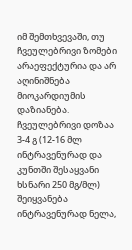იმ შემთხვევაში, თუ ჩვეულებრივი ზომები არაეფექტურია და არ აღინიშნება მიოკარდიუმის დაზიანება. ჩვეულებრივი დოზაა 3-4 გ (12-16 მლ ინტრავენურად და კუნთში შესაყვანი ხსნარი 250 მგ/მლ) შეიყვანება ინტრავენურად ნელა,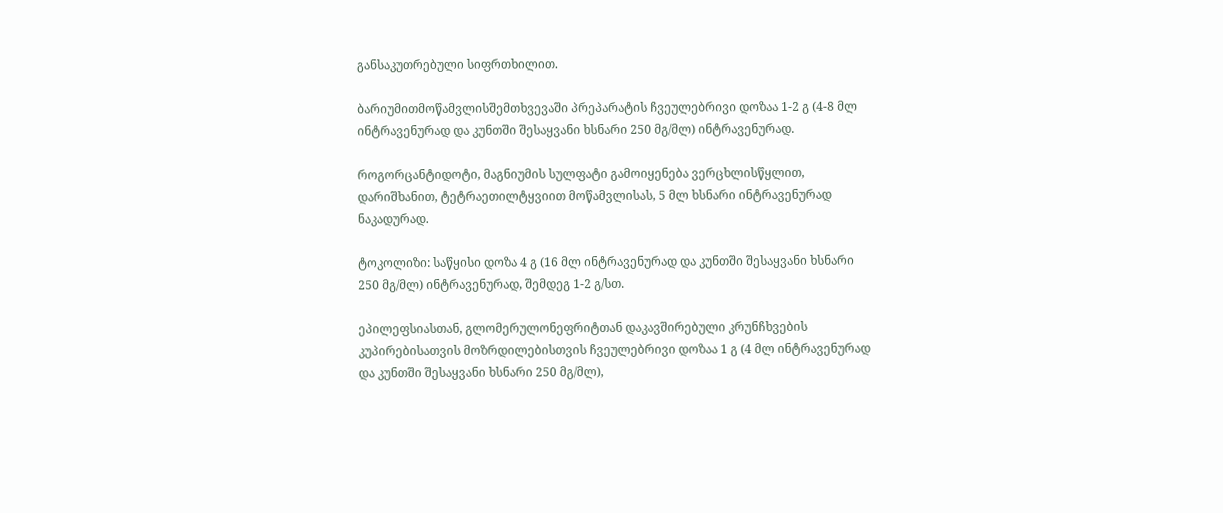განსაკუთრებული სიფრთხილით.

ბარიუმითმოწამვლისშემთხვევაში პრეპარატის ჩვეულებრივი დოზაა 1-2 გ (4-8 მლ ინტრავენურად და კუნთში შესაყვანი ხსნარი 250 მგ/მლ) ინტრავენურად.

როგორცანტიდოტი, მაგნიუმის სულფატი გამოიყენება ვერცხლისწყლით, დარიშხანით, ტეტრაეთილტყვიით მოწამვლისას, 5 მლ ხსნარი ინტრავენურად ნაკადურად.

ტოკოლიზი: საწყისი დოზა 4 გ (16 მლ ინტრავენურად და კუნთში შესაყვანი ხსნარი 250 მგ/მლ) ინტრავენურად, შემდეგ 1-2 გ/სთ.

ეპილეფსიასთან, გლომერულონეფრიტთან დაკავშირებული კრუნჩხვების კუპირებისათვის მოზრდილებისთვის ჩვეულებრივი დოზაა 1 გ (4 მლ ინტრავენურად და კუნთში შესაყვანი ხსნარი 250 მგ/მლ),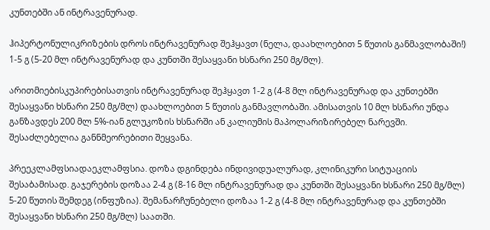კუნთებში ან ინტრავენურად.

ჰიპერტონულიკრიზების დროს ინტრავენურად შეჰყავთ (ნელა, დაახლოებით 5 წუთის განმავლობაში!) 1-5 გ (5-20 მლ ინტრავენურად და კუნთში შესაყვანი ხსნარი 250 მგ/მლ).

არითმიებისკუპირებისათვის ინტრავენურად შეჰყავთ 1-2 გ (4-8 მლ ინტრავენურად და კუნთებში შესაყვანი ხსნარი 250 მგ/მლ) დაახლოებით 5 წუთის განმავლობაში. ამისათვის 10 მლ ხსნარი უნდა განზავდეს 200 მლ 5%-იან გლუკოზის ხსნარში ან კალიუმის მაპოლარიზირებელ ნარევში. შესაძლებელია განნმეორებითი შეყვანა.

პრეეკლამფსიადაეკლამფსია. დოზა დგინდება ინდივიდუალურად, კლინიკური სიტუაციის შესაბამისად. გაჯერების დოზაა 2-4 გ (8-16 მლ ინტრავენურად და კუნთში შესაყვანი ხსნარი 250 მგ/მლ) 5-20 წუთის შემდეგ (ინფუზია). შემანარჩუნებელი დოზაა 1-2 გ (4-8 მლ ინტრავენურად და კუნთებში შესაყვანი ხსნარი 250 მგ/მლ) საათში.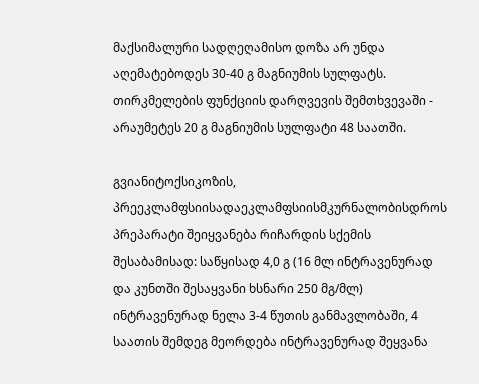მაქსიმალური სადღეღამისო დოზა არ უნდა აღემატებოდეს 30-40 გ მაგნიუმის სულფატს. თირკმელების ფუნქციის დარღვევის შემთხვევაში - არაუმეტეს 20 გ მაგნიუმის სულფატი 48 საათში.

გვიანიტოქსიკოზის, პრეეკლამფსიისადაეკლამფსიისმკურნალობისდროს პრეპარატი შეიყვანება რიჩარდის სქემის შესაბამისად: საწყისად 4,0 გ (16 მლ ინტრავენურად და კუნთში შესაყვანი ხსნარი 250 მგ/მლ) ინტრავენურად ნელა 3-4 წუთის განმავლობაში, 4 საათის შემდეგ მეორდება ინტრავენურად შეყვანა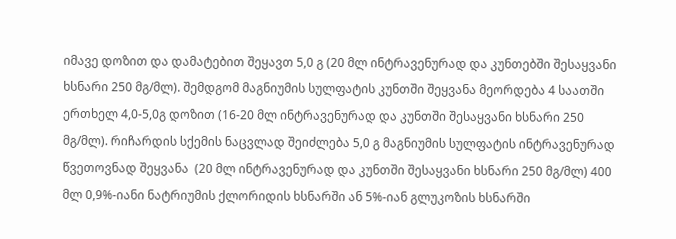იმავე დოზით და დამატებით შეყავთ 5,0 გ (20 მლ ინტრავენურად და კუნთებში შესაყვანი ხსნარი 250 მგ/მლ). შემდგომ მაგნიუმის სულფატის კუნთში შეყვანა მეორდება 4 საათში ერთხელ 4,0-5,0გ დოზით (16-20 მლ ინტრავენურად და კუნთში შესაყვანი ხსნარი 250 მგ/მლ). რიჩარდის სქემის ნაცვლად შეიძლება 5,0 გ მაგნიუმის სულფატის ინტრავენურად წვეთოვნად შეყვანა  (20 მლ ინტრავენურად და კუნთში შესაყვანი ხსნარი 250 მგ/მლ) 400 მლ 0,9%-იანი ნატრიუმის ქლორიდის ხსნარში ან 5%-იან გლუკოზის ხსნარში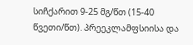სიჩქარით 9-25 მგ/წთ (15-40 წვეთი/წთ). პრეეკლამფსიისა და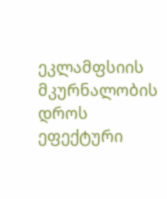ეკლამფსიის მკურნალობის დროს ეფექტური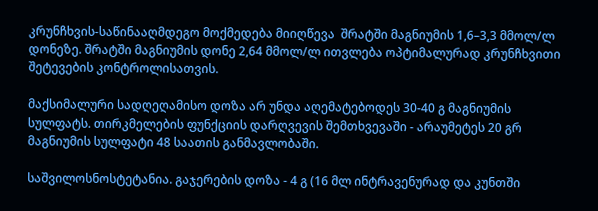კრუნჩხვის-საწინააღმდეგო მოქმედება მიიღწევა  შრატში მაგნიუმის 1,6–3,3 მმოლ/ლ დონეზე. შრატში მაგნიუმის დონე 2,64 მმოლ/ლ ითვლება ოპტიმალურად კრუნჩხვითი შეტევების კონტროლისათვის.

მაქსიმალური სადღეღამისო დოზა არ უნდა აღემატებოდეს 30-40 გ მაგნიუმის სულფატს. თირკმელების ფუნქციის დარღვევის შემთხვევაში - არაუმეტეს 20 გრ მაგნიუმის სულფატი 48 საათის განმავლობაში.

საშვილოსნოსტეტანია. გაჯერების დოზა - 4 გ (16 მლ ინტრავენურად და კუნთში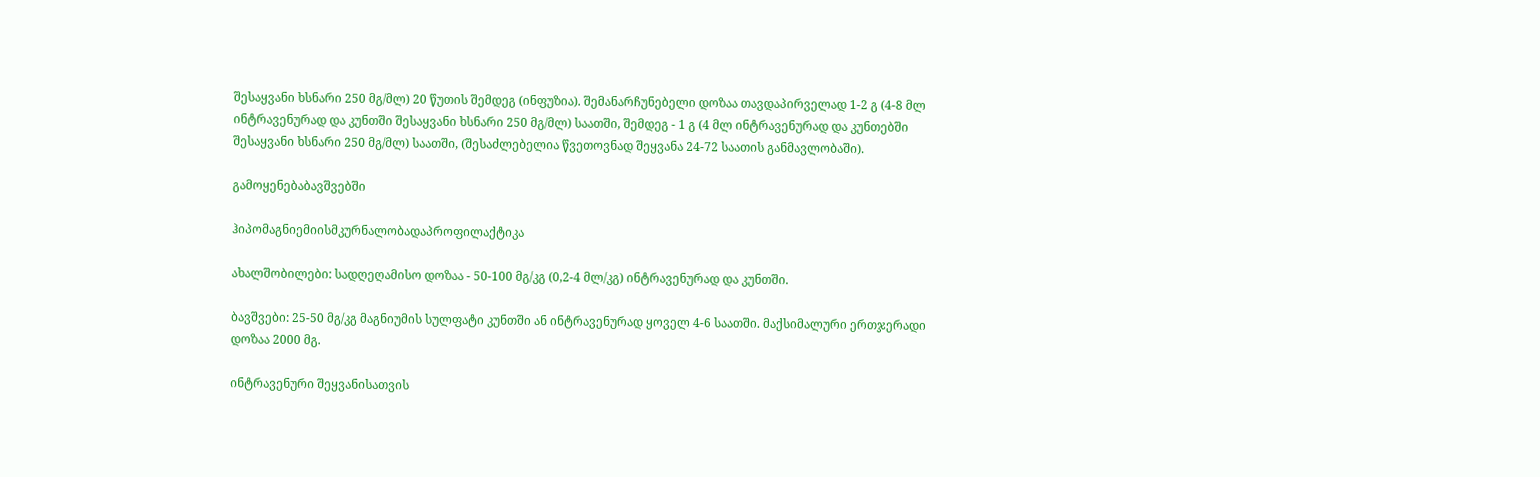შესაყვანი ხსნარი 250 მგ/მლ) 20 წუთის შემდეგ (ინფუზია). შემანარჩუნებელი დოზაა თავდაპირველად 1-2 გ (4-8 მლ ინტრავენურად და კუნთში შესაყვანი ხსნარი 250 მგ/მლ) საათში, შემდეგ - 1 გ (4 მლ ინტრავენურად და კუნთებში შესაყვანი ხსნარი 250 მგ/მლ) საათში, (შესაძლებელია წვეთოვნად შეყვანა 24-72 საათის განმავლობაში).

გამოყენებაბავშვებში

ჰიპომაგნიემიისმკურნალობადაპროფილაქტიკა

ახალშობილები: სადღეღამისო დოზაა - 50-100 მგ/კგ (0,2-4 მლ/კგ) ინტრავენურად და კუნთში.

ბავშვები: 25-50 მგ/კგ მაგნიუმის სულფატი კუნთში ან ინტრავენურად ყოველ 4-6 საათში. მაქსიმალური ერთჯერადი დოზაა 2000 მგ.

ინტრავენური შეყვანისათვის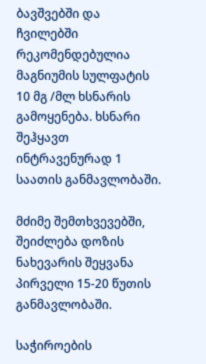ბავშვებში და ჩვილებში რეკომენდებულია მაგნიუმის სულფატის 10 მგ /მლ ხსნარის გამოყენება. ხსნარი შეჰყავთ ინტრავენურად 1 საათის განმავლობაში.

მძიმე შემთხვევებში, შეიძლება დოზის ნახევარის შეყვანა პირველი 15-20 წუთის განმავლობაში.

საჭიროების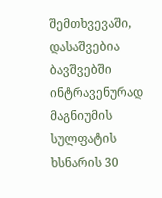შემთხვევაში, დასაშვებია ბავშვებში ინტრავენურად მაგნიუმის სულფატის ხსნარის 30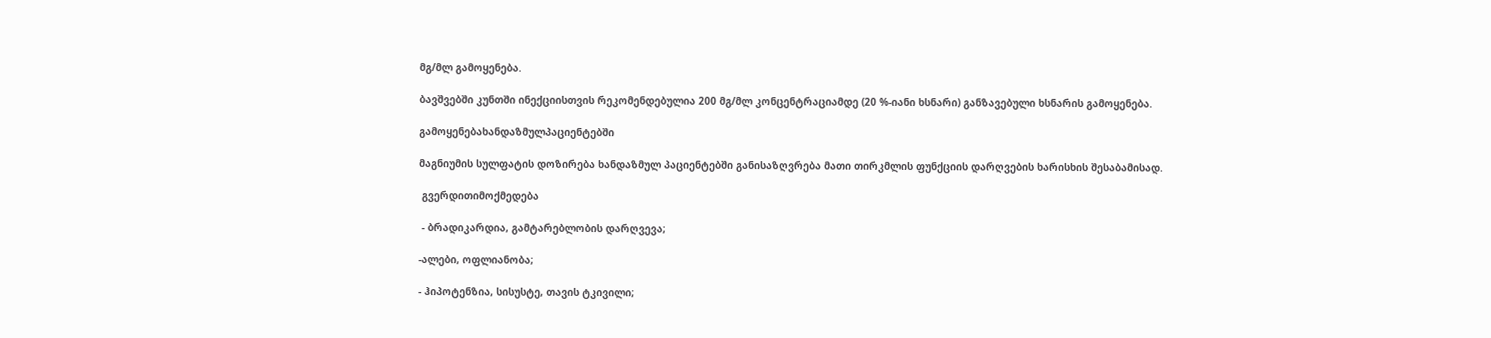მგ/მლ გამოყენება.

ბავშვებში კუნთში ინექციისთვის რეკომენდებულია 200 მგ/მლ კონცენტრაციამდე (20 %-იანი ხსნარი) განზავებული ხსნარის გამოყენება.

გამოყენებახანდაზმულპაციენტებში

მაგნიუმის სულფატის დოზირება ხანდაზმულ პაციენტებში განისაზღვრება მათი თირკმლის ფუნქციის დარღვების ხარისხის შესაბამისად.

 გვერდითიმოქმედება

 - ბრადიკარდია, გამტარებლობის დარღვევა;

-ალები, ოფლიანობა;

- ჰიპოტენზია, სისუსტე, თავის ტკივილი;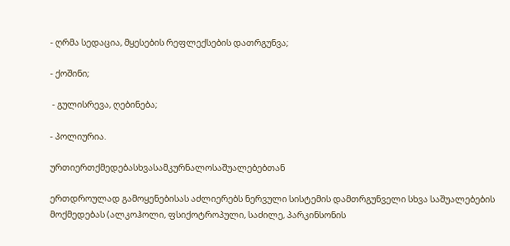- ღრმა სედაცია, მყესების რეფლექსების დათრგუნვა;

- ქოშინი;

 - გულისრევა, ღებინება;

- პოლიურია.

ურთიერთქმედებასხვასამკურნალოსაშუალებებთან

ერთდროულად გამოყენებისას აძლიერებს ნერვული სისტემის დამთრგუნველი სხვა საშუალებების მოქმედებას (ალკოჰოლი, ფსიქოტროპული, საძილე, პარკინსონის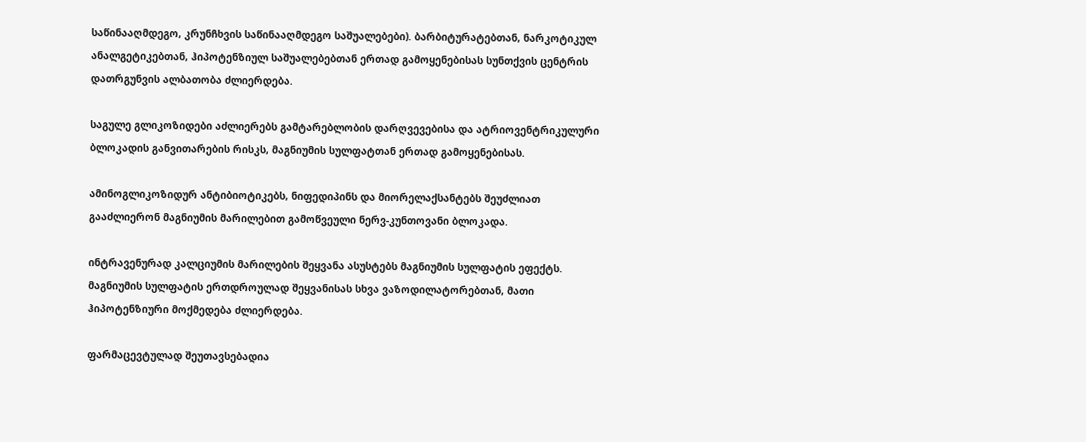საწინააღმდეგო, კრუნჩხვის საწინააღმდეგო საშუალებები). ბარბიტურატებთან, ნარკოტიკულ ანალგეტიკებთან, ჰიპოტენზიულ საშუალებებთან ერთად გამოყენებისას სუნთქვის ცენტრის დათრგუნვის ალბათობა ძლიერდება.

საგულე გლიკოზიდები აძლიერებს გამტარებლობის დარღვევებისა და ატრიოვენტრიკულური ბლოკადის განვითარების რისკს, მაგნიუმის სულფატთან ერთად გამოყენებისას.

ამინოგლიკოზიდურ ანტიბიოტიკებს, ნიფედიპინს და მიორელაქსანტებს შეუძლიათ გააძლიერონ მაგნიუმის მარილებით გამოწვეული ნერვ-კუნთოვანი ბლოკადა.

ინტრავენურად კალციუმის მარილების შეყვანა ასუსტებს მაგნიუმის სულფატის ეფექტს.   მაგნიუმის სულფატის ერთდროულად შეყვანისას სხვა ვაზოდილატორებთან, მათი ჰიპოტენზიური მოქმედება ძლიერდება.

ფარმაცევტულად შეუთავსებადია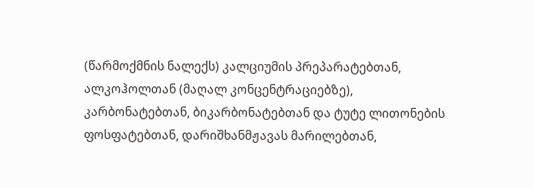(წარმოქმნის ნალექს) კალციუმის პრეპარატებთან, ალკოჰოლთან (მაღალ კონცენტრაციებზე), კარბონატებთან, ბიკარბონატებთან და ტუტე ლითონების ფოსფატებთან, დარიშხანმჟავას მარილებთან,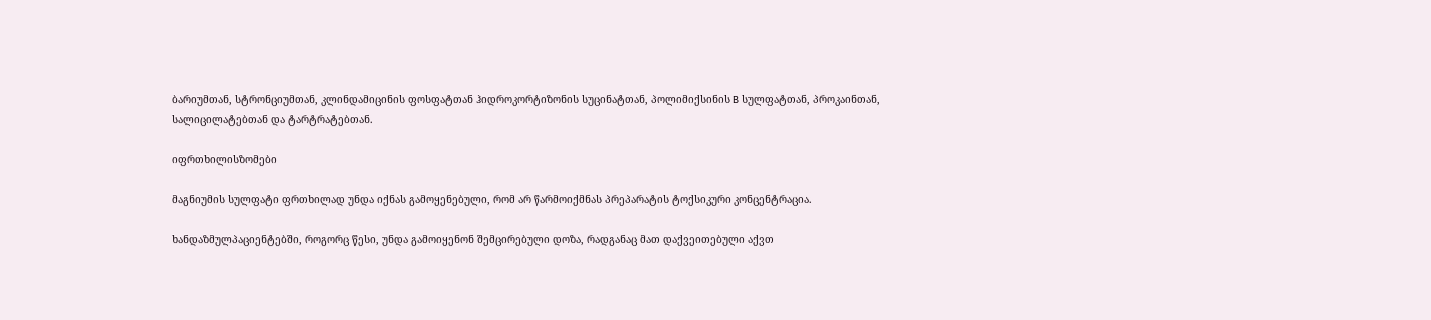ბარიუმთან, სტრონციუმთან, კლინდამიცინის ფოსფატთან ჰიდროკორტიზონის სუცინატთან, პოლიმიქსინის B სულფატთან, პროკაინთან, სალიცილატებთან და ტარტრატებთან.

იფრთხილისზომები

მაგნიუმის სულფატი ფრთხილად უნდა იქნას გამოყენებული, რომ არ წარმოიქმნას პრეპარატის ტოქსიკური კონცენტრაცია.

ხანდაზმულპაციენტებში, როგორც წესი, უნდა გამოიყენონ შემცირებული დოზა, რადგანაც მათ დაქვეითებული აქვთ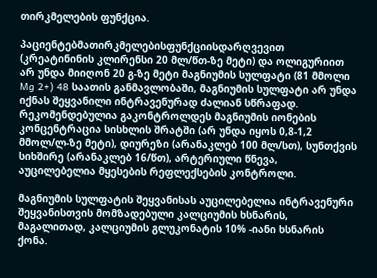თირკმელების ფუნქცია.

პაციენტებმათირკმელებისფუნქციისდარღვევით (კრეატინინის კლირენსი 20 მლ/წთ-ზე მეტი) და ოლიგურიით არ უნდა მიიღონ 20 გ-ზე მეტი მაგნიუმის სულფატი (81 მმოლი Mg 2+) 48 საათის განმავლობაში, მაგნიუმის სულფატი არ უნდა იქნას შეყვანილი ინტრავენურად ძალიან სწრაფად. რეკომენდებულია გაკონტროლდეს მაგნიუმის იონების კონცენტრაცია სისხლის შრატში (არ უნდა იყოს 0,8-1,2  მმოლ/ლ-ზე მეტი), დიურეზი (არანაკლებ 100 მლ/სთ), სუნთქვის სიხშირე (არანაკლებ 16/წთ), არტერიული წნევა, აუცილებელია მყესების რეფლექსების კონტროლი.

მაგნიუმის სულფატის შეყვანისას აუცილებელია ინტრავენური შეყვანისთვის მომზადებული კალციუმის ხსნარის, მაგალითად, კალციუმის გლუკონატის 10% -იანი ხსნარის ქონა.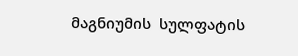მაგნიუმის  სულფატის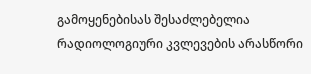გამოყენებისას შესაძლებელია რადიოლოგიური კვლევების არასწორი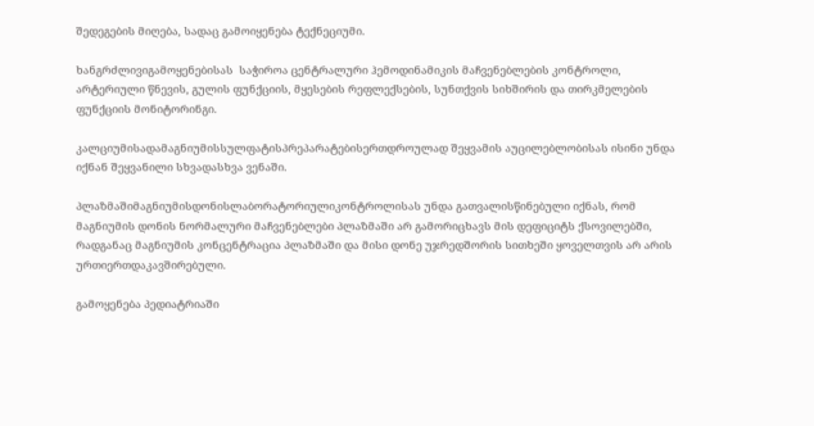შედეგების მიღება, სადაც გამოიყენება ტექნეციუმი.

ხანგრძლივიგამოყენებისას  საჭიროა ცენტრალური ჰემოდინამიკის მაჩვენებლების კონტროლი, არტერიული წნევის, გულის ფუნქციის, მყესების რეფლექსების, სუნთქვის სიხშირის და თირკმელების ფუნქციის მონიტორინგი.

კალციუმისადამაგნიუმისსულფატისპრეპარატებისერთდროულად შეყვამის აუცილებლობისას ისინი უნდა იქნან შეყვანილი სხვადასხვა ვენაში.

პლაზმაშიმაგნიუმისდონისლაბორატორიულიკონტროლისას უნდა გათვალისწინებული იქნას, რომ მაგნიუმის დონის ნორმალური მაჩვენებლები პლაზმაში არ გამორიცხავს მის დეფიციტს ქსოვილებში, რადგანაც მაგნიუმის კონცენტრაცია პლაზმაში და მისი დონე უჯრედშორის სითხეში ყოველთვის არ არის ურთიერთდაკავშირებული.

გამოყენება პედიატრიაში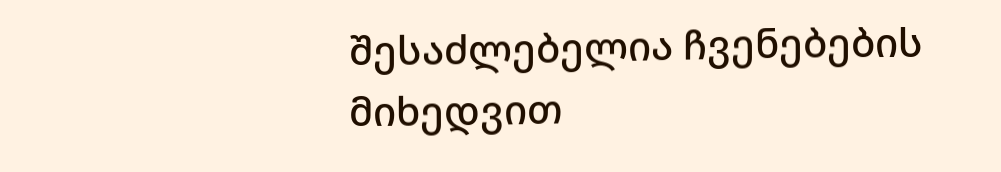შესაძლებელია ჩვენებების მიხედვით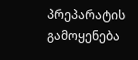პრეპარატის გამოყენება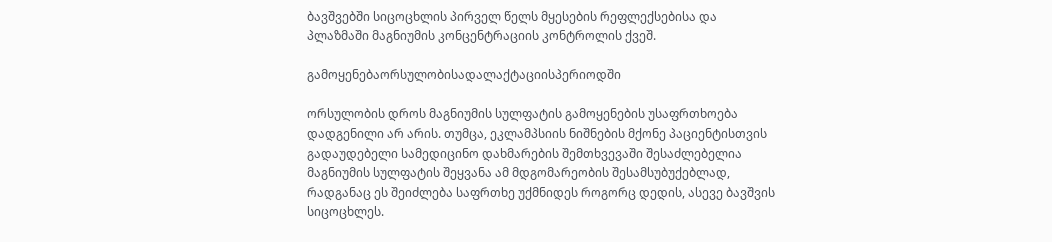ბავშვებში სიცოცხლის პირველ წელს მყესების რეფლექსებისა და პლაზმაში მაგნიუმის კონცენტრაციის კონტროლის ქვეშ.

გამოყენებაორსულობისადალაქტაციისპერიოდში

ორსულობის დროს მაგნიუმის სულფატის გამოყენების უსაფრთხოება დადგენილი არ არის. თუმცა, ეკლამპსიის ნიშნების მქონე პაციენტისთვის გადაუდებელი სამედიცინო დახმარების შემთხვევაში შესაძლებელია მაგნიუმის სულფატის შეყვანა ამ მდგომარეობის შესამსუბუქებლად, რადგანაც ეს შეიძლება საფრთხე უქმნიდეს როგორც დედის, ასევე ბავშვის სიცოცხლეს.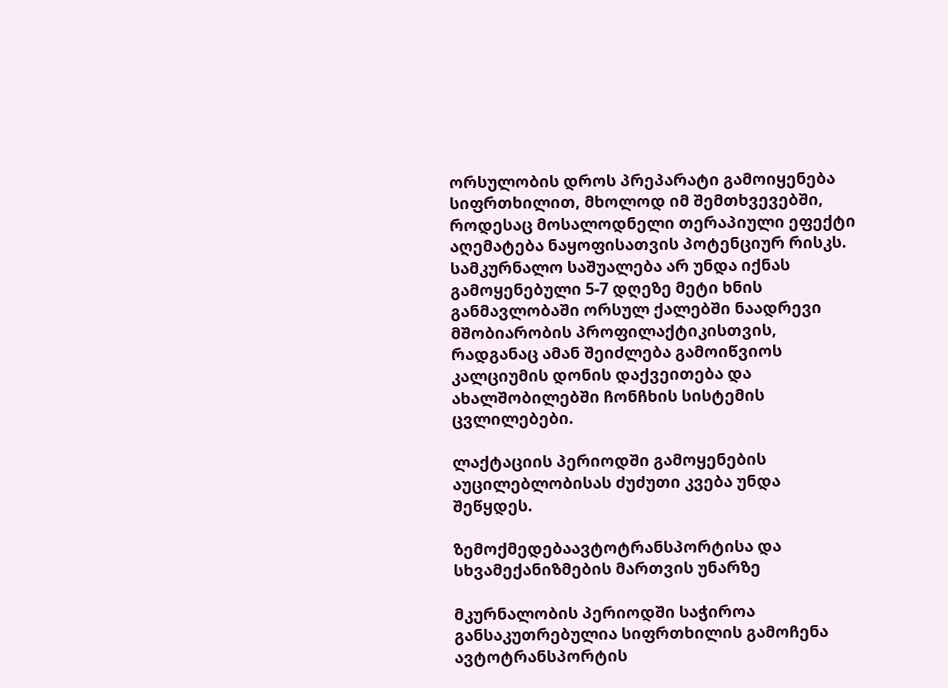ორსულობის დროს პრეპარატი გამოიყენება სიფრთხილით, მხოლოდ იმ შემთხვევებში, როდესაც მოსალოდნელი თერაპიული ეფექტი აღემატება ნაყოფისათვის პოტენციურ რისკს. სამკურნალო საშუალება არ უნდა იქნას გამოყენებული 5-7 დღეზე მეტი ხნის განმავლობაში ორსულ ქალებში ნაადრევი მშობიარობის პროფილაქტიკისთვის, რადგანაც ამან შეიძლება გამოიწვიოს კალციუმის დონის დაქვეითება და ახალშობილებში ჩონჩხის სისტემის ცვლილებები.

ლაქტაციის პერიოდში გამოყენების აუცილებლობისას ძუძუთი კვება უნდა შეწყდეს.

ზემოქმედებაავტოტრანსპორტისა და სხვამექანიზმების მართვის უნარზე

მკურნალობის პერიოდში საჭიროა განსაკუთრებულია სიფრთხილის გამოჩენა ავტოტრანსპორტის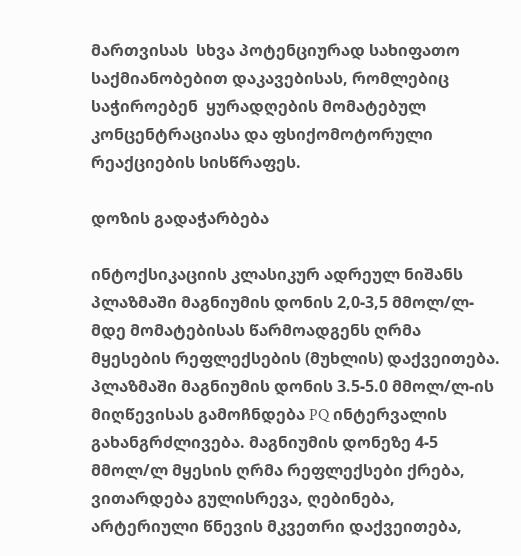მართვისას  სხვა პოტენციურად სახიფათო საქმიანობებით დაკავებისას, რომლებიც საჭიროებენ  ყურადღების მომატებულ კონცენტრაციასა და ფსიქომოტორული რეაქციების სისწრაფეს.

დოზის გადაჭარბება

ინტოქსიკაციის კლასიკურ ადრეულ ნიშანს პლაზმაში მაგნიუმის დონის 2,0-3,5 მმოლ/ლ-მდე მომატებისას წარმოადგენს ღრმა მყესების რეფლექსების (მუხლის) დაქვეითება. პლაზმაში მაგნიუმის დონის 3.5-5.0 მმოლ/ლ-ის მიღწევისას გამოჩნდება PQ ინტერვალის გახანგრძლივება. მაგნიუმის დონეზე 4-5 მმოლ/ლ მყესის ღრმა რეფლექსები ქრება, ვითარდება გულისრევა, ღებინება, არტერიული წნევის მკვეთრი დაქვეითება,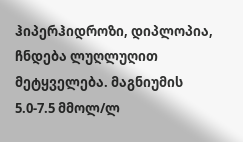ჰიპერჰიდროზი, დიპლოპია,  ჩნდება ლუღლუღით  მეტყველება. მაგნიუმის 5.0-7.5 მმოლ/ლ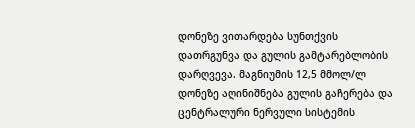დონეზე ვითარდება სუნთქვის დათრგუნვა და გულის გამტარებლობის დარღვევა. მაგნიუმის 12,5 მმოლ/ლ დონეზე აღინიშნება გულის გაჩერება და ცენტრალური ნერვული სისტემის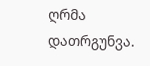ღრმა დათრგუნვა.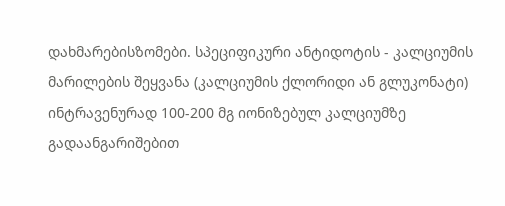დახმარებისზომები. სპეციფიკური ანტიდოტის - კალციუმის მარილების შეყვანა (კალციუმის ქლორიდი ან გლუკონატი) ინტრავენურად 100-200 მგ იონიზებულ კალციუმზე  გადაანგარიშებით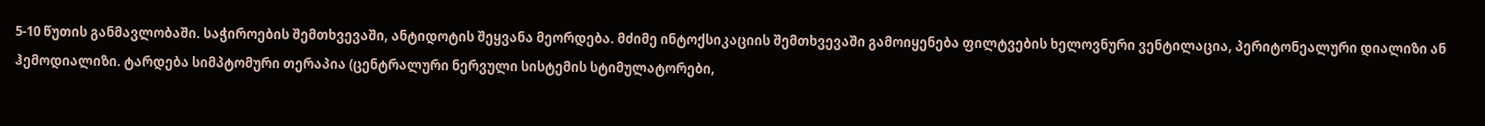5-10 წუთის განმავლობაში. საჭიროების შემთხვევაში, ანტიდოტის შეყვანა მეორდება. მძიმე ინტოქსიკაციის შემთხვევაში გამოიყენება ფილტვების ხელოვნური ვენტილაცია, პერიტონეალური დიალიზი ან ჰემოდიალიზი. ტარდება სიმპტომური თერაპია (ცენტრალური ნერვული სისტემის სტიმულატორები,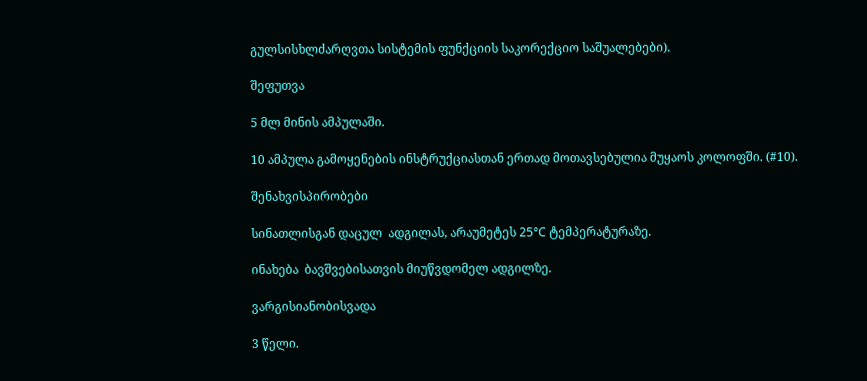გულსისხლძარღვთა სისტემის ფუნქციის საკორექციო საშუალებები).

შეფუთვა

5 მლ მინის ამპულაში.

10 ამპულა გამოყენების ინსტრუქციასთან ერთად მოთავსებულია მუყაოს კოლოფში. (#10).

შენახვისპირობები

სინათლისგან დაცულ  ადგილას, არაუმეტეს 25°C ტემპერატურაზე.

ინახება  ბავშვებისათვის მიუწვდომელ ადგილზე.

ვარგისიანობისვადა

3 წელი.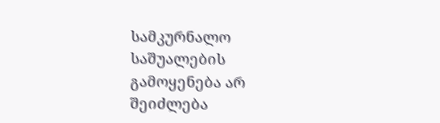სამკურნალო საშუალების გამოყენება არ შეიძლება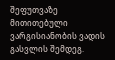შეფუთვაზე მითითებული ვარგისიანობის ვადის გასვლის შემდეგ.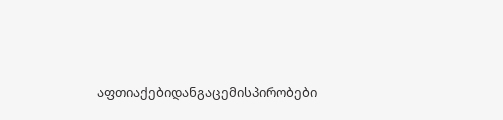აფთიაქებიდანგაცემისპირობები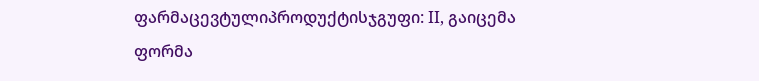ფარმაცევტულიპროდუქტისჯგუფი: II, გაიცემა ფორმა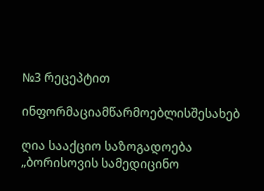№3 რეცეპტით

ინფორმაციამწარმოებლისშესახებ

ღია სააქციო საზოგადოება „ბორისოვის სამედიცინო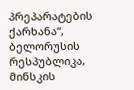პრეპარატების ქარხანა“, ბელორუსის რესპუბლიკა, მინსკის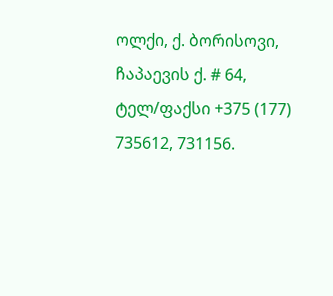ოლქი, ქ. ბორისოვი,  ჩაპაევის ქ. # 64, ტელ/ფაქსი +375 (177) 735612, 731156.